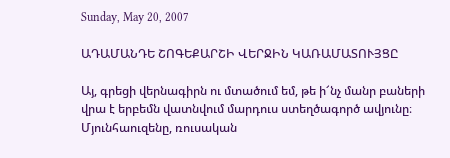Sunday, May 20, 2007

ԱԴԱՄԱՆԴԵ ՇՈԳԵՔԱՐՇԻ ՎԵՐՋԻՆ ԿԱՌԱՄԱՏՈՒՅՑԸ

Այ, գրեցի վերնագիրն ու մտածում եմ, թե ի՜նչ մանր բաների վրա է երբեմն վատնվում մարդուս ստեղծագործ ավյունը։ Մյունհաուզենը, ռուսական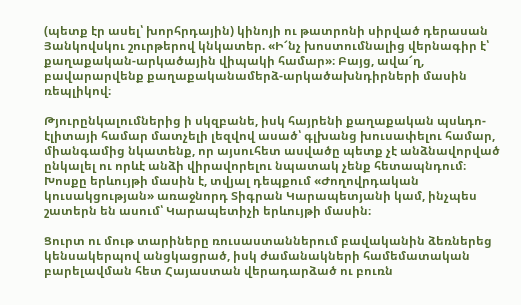(պետք էր ասել՝ խորհրդային) կինոյի ու թատրոնի սիրված դերասան Յանկովսկու շուրթերով կնկատեր. «Ի՜նչ խոստումնալից վերնագիր է՝ քաղաքական-արկածային վիպակի համար»։ Բայց, ավա՜ղ, բավարարվենք քաղաքականամերձ-արկածախնդիրների մասին ռեպլիկով։

Թյուրընկալումներից ի սկզբանե, իսկ հայրենի քաղաքական պսևդո-էլիտայի համար մատչելի լեզվով ասած՝ գլխանց խուսափելու համար, միանգամից նկատենք, որ այսուհետ ասվածը պետք չէ անձնավորված ընկալել ու որևէ անձի վիրավորելու նպատակ չենք հետապնդում։ Խոսքը երևույթի մասին է, տվյալ դեպքում «Ժողովրդական կուսակցության» առաջնորդ Տիգրան Կարապետյանի կամ, ինչպես շատերն են ասում՝ Կարապետիչի երևույթի մասին։

Ցուրտ ու մութ տարիները ռուսաստաններում բավականին ձեռներեց կենսակերպով անցկացրած, իսկ ժամանակների համեմատական բարելավման հետ Հայաստան վերադարձած ու բուռն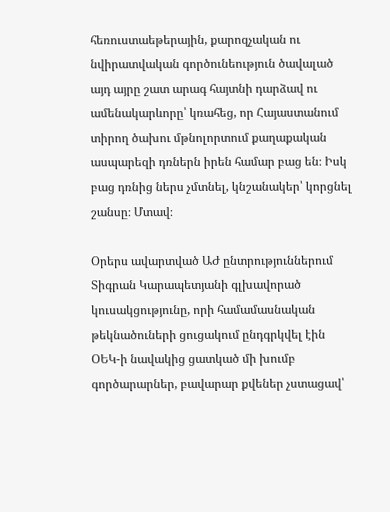հեռուստաեթերային, քարոզչական ու նվիրատվական գործունեություն ծավալած այդ այրը շատ արագ հայտնի դարձավ ու ամենակարևորը՝ կռահեց, որ Հայաստանում տիրող ծախու մթնոլորտում քաղաքական ասպարեզի դռներն իրեն համար բաց են։ Իսկ բաց դռնից ներս չմտնել, կնշանակեր՝ կորցնել շանսը։ Մտավ։

Օրերս ավարտված ԱԺ ընտրություններում Տիգրան Կարապետյանի գլխավորած կուսակցությունը, որի համամասնական թեկնածուների ցուցակում ընդգրկվել էին ՕԵԿ-ի նավակից ցատկած մի խումբ գործարարներ, բավարար քվեներ չստացավ՝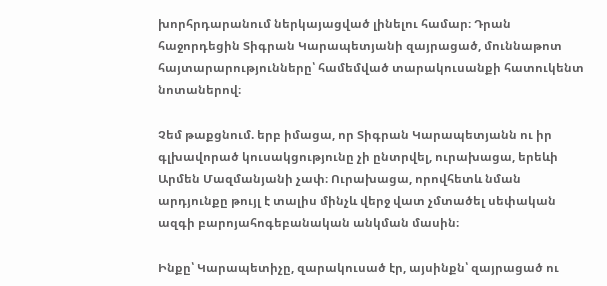խորհրդարանում ներկայացված լինելու համար։ Դրան հաջորդեցին Տիգրան Կարապետյանի զայրացած, մուննաթոտ հայտարարությունները՝ համեմված տարակուսանքի հատուկենտ նոտաներով։

Չեմ թաքցնում. երբ իմացա, որ Տիգրան Կարապետյանն ու իր գլխավորած կուսակցությունը չի ընտրվել, ուրախացա, երեևի Արմեն Մազմանյանի չափ։ Ուրախացա, որովհետև նման արդյունքը թույլ է տալիս մինչև վերջ վատ չմտածել սեփական ազգի բարոյահոգեբանական անկման մասին։

Ինքը՝ Կարապետիչը, զարակուսած էր, այսինքն՝ զայրացած ու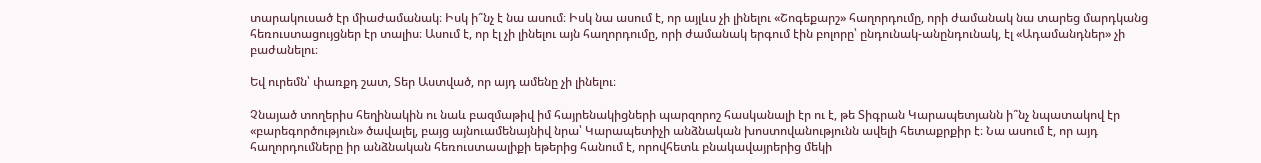տարակուսած էր միաժամանակ։ Իսկ ի՞նչ է նա ասում։ Իսկ նա ասում է, որ այլևս չի լինելու «Շոգեքարշ» հաղորդումը, որի ժամանակ նա տարեց մարդկանց հեռուստացույցներ էր տալիս։ Ասում է, որ էլ չի լինելու այն հաղորդումը, որի ժամանակ երգում էին բոլորը՝ ընդունակ-անընդունակ, էլ «Ադամանդներ» չի բաժանելու։

Եվ ուրեմն՝ փառքդ շատ, Տեր Աստված, որ այդ ամենը չի լինելու։

Չնայած տողերիս հեղինակին ու նաև բազմաթիվ իմ հայրենակիցների պարզորոշ հասկանալի էր ու է, թե Տիգրան Կարապետյանն ի՞նչ նպատակով էր «բարեգործություն» ծավալել, բայց այնուամենայնիվ նրա՝ Կարապետիչի անձնական խոստովանությունն ավելի հետաքրքիր է։ Նա ասում է, որ այդ հաղորդումները իր անձնական հեռուստաալիքի եթերից հանում է, որովհետև բնակավայրերից մեկի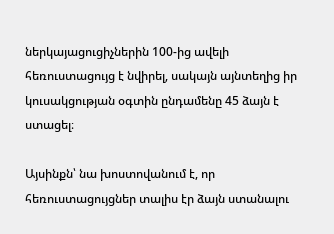ներկայացուցիչներին 100-ից ավելի հեռուստացույց է նվիրել, սակայն այնտեղից իր կուսակցության օգտին ընդամենը 45 ձայն է ստացել։

Այսինքն՝ նա խոստովանում է, որ հեռուստացույցներ տալիս էր ձայն ստանալու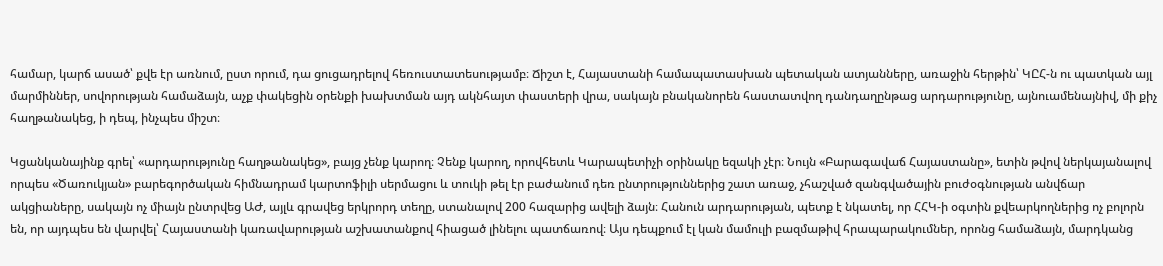համար, կարճ ասած՝ քվե էր առնում, ըստ որում, դա ցուցադրելով հեռուստատեսությամբ։ Ճիշտ է, Հայաստանի համապատասխան պետական ատյանները, առաջին հերթին՝ ԿԸՀ-ն ու պատկան այլ մարմիններ, սովորության համաձայն, աչք փակեցին օրենքի խախտման այդ ակնհայտ փաստերի վրա, սակայն բնականորեն հաստատվող դանդաղընթաց արդարությունը, այնուամենայնիվ, մի քիչ հաղթանակեց, ի դեպ, ինչպես միշտ։

Կցանկանայինք գրել՝ «արդարությունը հաղթանակեց», բայց չենք կարող։ Չենք կարող, որովհետև Կարապետիչի օրինակը եզակի չէր։ Նույն «Բարագավաճ Հայաստանը», ետին թվով ներկայանալով որպես «Ծառուկյան» բարեգործական հիմնադրամ կարտոֆիլի սերմացու և տուկի թել էր բաժանում դեռ ընտրություններից շատ առաջ, չհաշված զանգվածային բուժօգնության անվճար ակցիաները, սակայն ոչ միայն ընտրվեց ԱԺ, այլև գրավեց երկրորդ տեղը, ստանալով 200 հազարից ավելի ձայն։ Հանուն արդարության, պետք է նկատել, որ ՀՀԿ-ի օգտին քվեարկողներից ոչ բոլորն են, որ այդպես են վարվել՝ Հայաստանի կառավարության աշխատանքով հիացած լինելու պատճառով։ Այս դեպքում էլ կան մամուլի բազմաթիվ հրապարակումներ, որոնց համաձայն, մարդկանց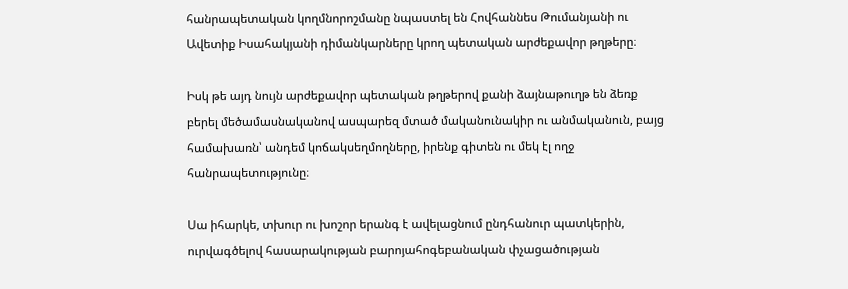հանրապետական կողմնորոշմանը նպաստել են Հովհաննես Թումանյանի ու Ավետիք Իսահակյանի դիմանկարները կրող պետական արժեքավոր թղթերը։

Իսկ թե այդ նույն արժեքավոր պետական թղթերով քանի ձայնաթուղթ են ձեռք բերել մեծամասնականով ասպարեզ մտած մականունակիր ու անմականուն, բայց համախառն՝ անդեմ կոճակսեղմողները, իրենք գիտեն ու մեկ էլ ողջ հանրապետությունը։

Սա իհարկե, տխուր ու խոշոր երանգ է ավելացնում ընդհանուր պատկերին, ուրվագծելով հասարակության բարոյահոգեբանական փչացածության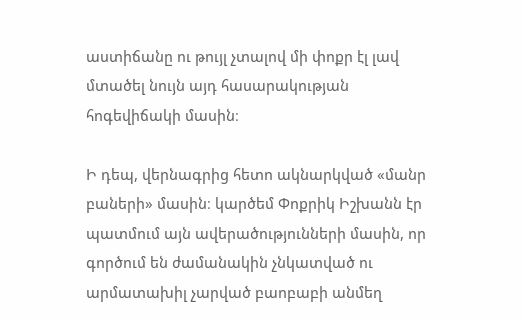աստիճանը ու թույլ չտալով մի փոքր էլ լավ մտածել նույն այդ հասարակության հոգեվիճակի մասին։

Ի դեպ, վերնագրից հետո ակնարկված «մանր բաների» մասին։ կարծեմ Փոքրիկ Իշխանն էր պատմում այն ավերածությունների մասին, որ գործում են ժամանակին չնկատված ու արմատախիլ չարված բաոբաբի անմեղ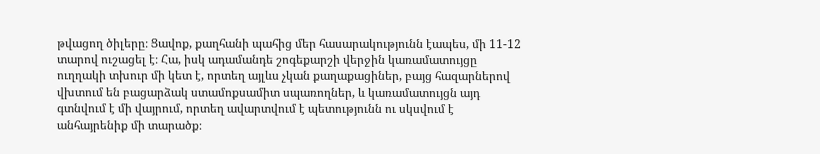թվացող ծիլերը։ Ցավոք, քաղհանի պահից մեր հասարակությունն էապես, մի 11-12 տարով ուշացել է։ Հա, իսկ ադամանդե շոգեքարշի վերջին կառամատույցը ուղղակի տխուր մի կետ է, որտեղ այլևս չկան քաղաքացիներ, բայց հազարներով վխտում են բացարձակ ստամոքսամիտ սպառողներ, և կառամատույցն այդ գտնվում է մի վայրում, որտեղ ավարտվում է պետությունն ու սկսվում է անհայրենիք մի տարածք։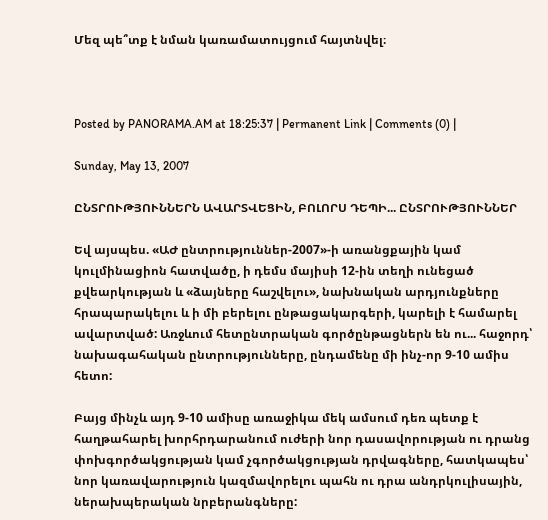Մեզ պե՞տք է նման կառամատույցում հայտնվել։



Posted by PANORAMA.AM at 18:25:37 | Permanent Link | Comments (0) |

Sunday, May 13, 2007

ԸՆՏՐՈՒԹՅՈՒՆՆԵՐՆ ԱՎԱՐՏՎԵՑԻՆ, ԲՈԼՈՐՍ ԴԵՊԻ... ԸՆՏՐՈՒԹՅՈՒՆՆԵՐ

Եվ այսպես. «ԱԺ ընտրություններ-2007»-ի առանցքային կամ կուլմինացիոն հատվածը, ի դեմս մայիսի 12-ին տեղի ունեցած քվեարկության և «ձայները հաշվելու», նախնական արդյունքները հրապարակելու և ի մի բերելու ընթացակարգերի, կարելի է համարել ավարտված: Առջևում հետընտրական գործընթացներն են ու... հաջորդ՝ նախագահական ընտրությունները, ընդամենը մի ինչ-որ 9-10 ամիս հետո:

Բայց մինչև այդ 9-10 ամիսը առաջիկա մեկ ամսում դեռ պետք է հաղթահարել խորհրդարանում ուժերի նոր դասավորության ու դրանց փոխգործակցության կամ չգործակցության դրվագները, հատկապես՝ նոր կառավարություն կազմավորելու պահն ու դրա անդրկուլիսային, ներախպերական նրբերանգները: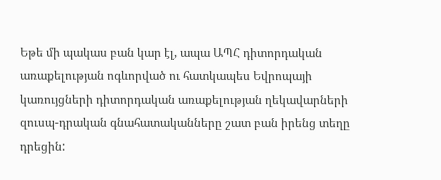Եթե մի պակաս բան կար էլ, ապա ԱՊՀ դիտորդական առաքելության ոգևորված ու հատկապես Եվրոպայի կառույցների դիտորդական առաքելության ղեկավարների զուսպ-դրական գնահատականները շատ բան իրենց տեղը դրեցին: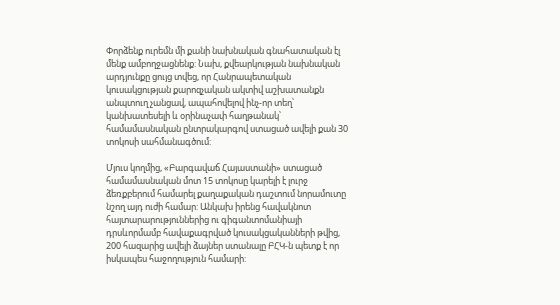Փորձենք ուրեմն մի քանի նախնական գնահատական էլ մենք ամբողջացնենք: Նախ, քվեարկության նախնական արդյունքը ցույց տվեց, որ Հանրապետական կուսակցության քարոզչական ակտիվ աշխատանքն անպտուղ չանցավ, ապահովելով ինչ-որ տեղ՝ կանխատեսելի և օրինաչափ հաղթանակ՝ համամասնական ընտրակարգով ստացած ավելի քան 30 տոկոսի սահմանագծում:

Մյուս կողմից, «Բարգավաճ Հայաստանի» ստացած համամասնական մոտ 15 տոկոսը կարելի է լուրջ ձեռքբերում համարել քաղաքական դաշտում նորամուտը նշող այդ ուժի համար: Անկախ իրենց հավակնոտ հայտարարություններից ու գիգանտոմանիայի դրսևորմամբ հավաքագրված կուսակցականների թվից, 200 հազարից ավելի ձայներ ստանալը ԲՀԿ-ն պետք է որ իսկապես հաջողություն համարի: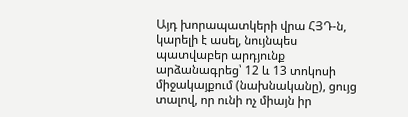Այդ խորապատկերի վրա ՀՅԴ-ն, կարելի է ասել, նույնպես պատվաբեր արդյունք արձանագրեց՝ 12 և 13 տոկոսի միջակայքում (նախնականը), ցույց տալով, որ ունի ոչ միայն իր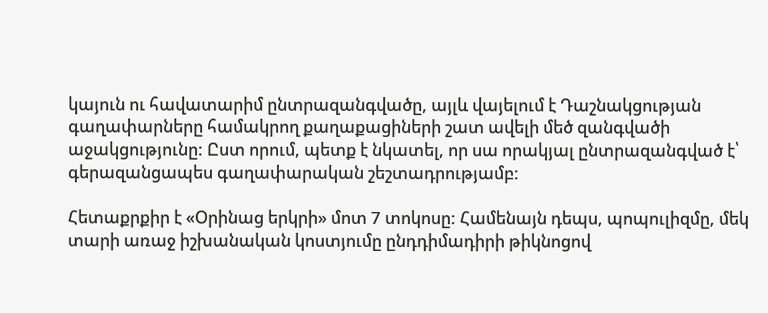կայուն ու հավատարիմ ընտրազանգվածը, այլև վայելում է Դաշնակցության գաղափարները համակրող քաղաքացիների շատ ավելի մեծ զանգվածի աջակցությունը: Ըստ որում, պետք է նկատել, որ սա որակյալ ընտրազանգված է՝ գերազանցապես գաղափարական շեշտադրությամբ:

Հետաքրքիր է «Օրինաց երկրի» մոտ 7 տոկոսը: Համենայն դեպս, պոպուլիզմը, մեկ տարի առաջ իշխանական կոստյումը ընդդիմադիրի թիկնոցով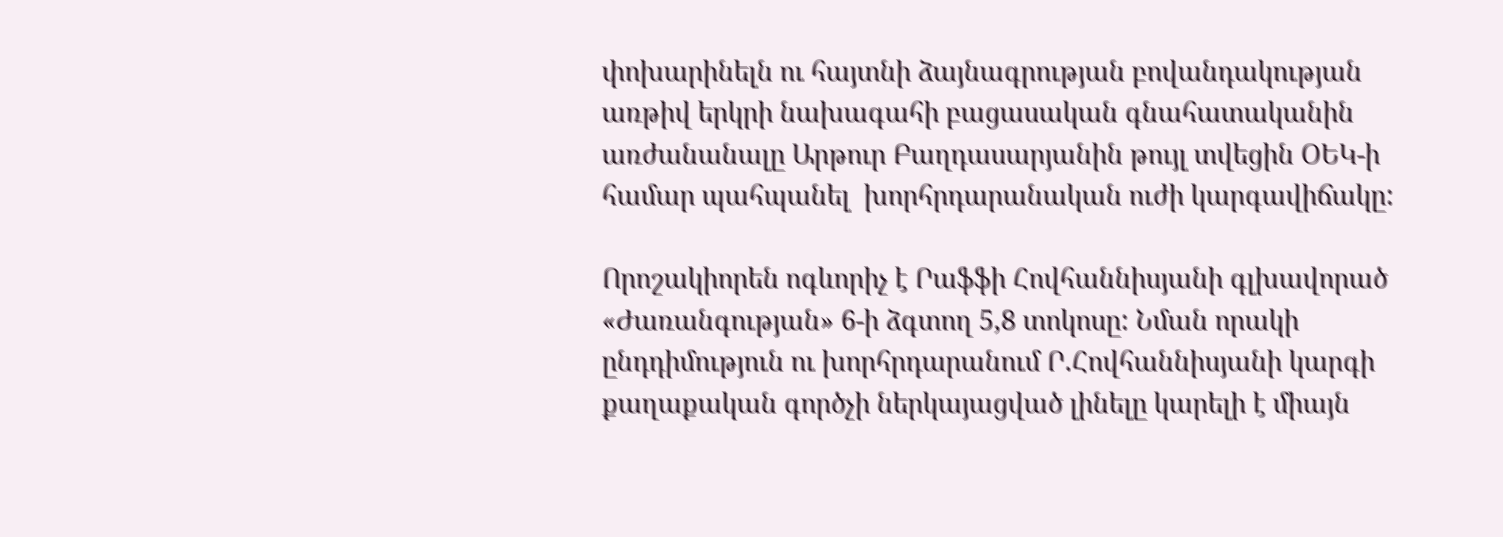փոխարինելն ու հայտնի ձայնագրության բովանդակության առթիվ երկրի նախագահի բացասական գնահատականին առժանանալը Արթուր Բաղդասարյանին թույլ տվեցին ՕԵԿ-ի համար պահպանել  խորհրդարանական ուժի կարգավիճակը:

Որոշակիորեն ոգևորիչ է Րաֆֆի Հովհաննիսյանի գլխավորած «Ժառանգության» 6-ի ձգտող 5,8 տոկոսը: Նման որակի ընդդիմություն ու խորհրդարանում Ր.Հովհաննիսյանի կարգի քաղաքական գործչի ներկայացված լինելը կարելի է միայն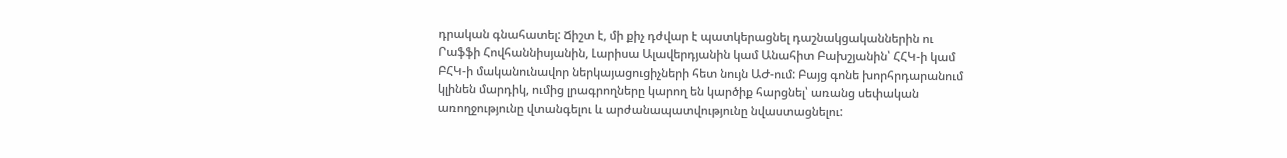դրական գնահատել: Ճիշտ է, մի քիչ դժվար է պատկերացնել դաշնակցականներին ու Րաֆֆի Հովհաննիսյանին, Լարիսա Ալավերդյանին կամ Անահիտ Բախշյանին՝ ՀՀԿ-ի կամ ԲՀԿ-ի մականունավոր ներկայացուցիչների հետ նույն ԱԺ-ում: Բայց գոնե խորհրդարանում կլինեն մարդիկ, ումից լրագրողները կարող են կարծիք հարցնել՝ առանց սեփական առողջությունը վտանգելու և արժանապատվությունը նվաստացնելու: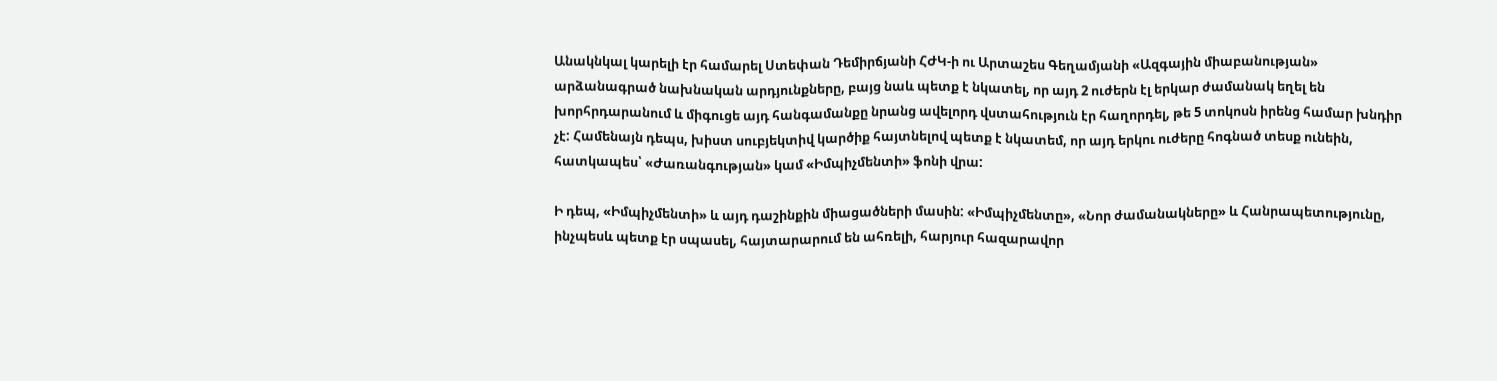Անակնկալ կարելի էր համարել Ստեփան Դեմիրճյանի ՀԺԿ-ի ու Արտաշես Գեղամյանի «Ազգային միաբանության» արձանագրած նախնական արդյունքները, բայց նաև պետք է նկատել, որ այդ 2 ուժերն էլ երկար ժամանակ եղել են խորհրդարանում և միգուցե այդ հանգամանքը նրանց ավելորդ վստահություն էր հաղորդել, թե 5 տոկոսն իրենց համար խնդիր չէ: Համենայն դեպս, խիստ սուբյեկտիվ կարծիք հայտնելով պետք է նկատեմ, որ այդ երկու ուժերը հոգնած տեսք ունեին, հատկապես՝ «Ժառանգության» կամ «Իմպիչմենտի» ֆոնի վրա:

Ի դեպ, «Իմպիչմենտի» և այդ դաշինքին միացածների մասին: «Իմպիչմենտը», «Նոր ժամանակները» և Հանրապետությունը, ինչպեսև պետք էր սպասել, հայտարարում են ահռելի, հարյուր հազարավոր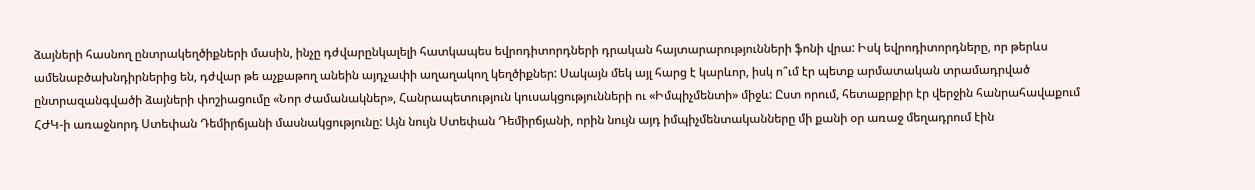ձայների հասնող ընտրակեղծիքների մասին, ինչը դժվարընկալելի հատկապես եվրոդիտորդների դրական հայտարարությունների ֆոնի վրա: Իսկ եվրոդիտորդները, որ թերևս ամենաբծախնդիրներից են, դժվար թե աչքաթող անեին այդչափի աղաղակող կեղծիքներ: Սակայն մեկ այլ հարց է կարևոր, իսկ ո՞ւմ էր պետք արմատական տրամադրված ընտրազանգվածի ձայների փոշիացումը «Նոր ժամանակներ», Հանրապետություն կուսակցությունների ու «Իմպիչմենտի» միջև: Ըստ որում, հետաքրքիր էր վերջին հանրահավաքում ՀԺԿ-ի առաջնորդ Ստեփան Դեմիրճյանի մասնակցությունը: Այն նույն Ստեփան Դեմիրճյանի, որին նույն այդ իմպիչմենտականները մի քանի օր առաջ մեղադրում էին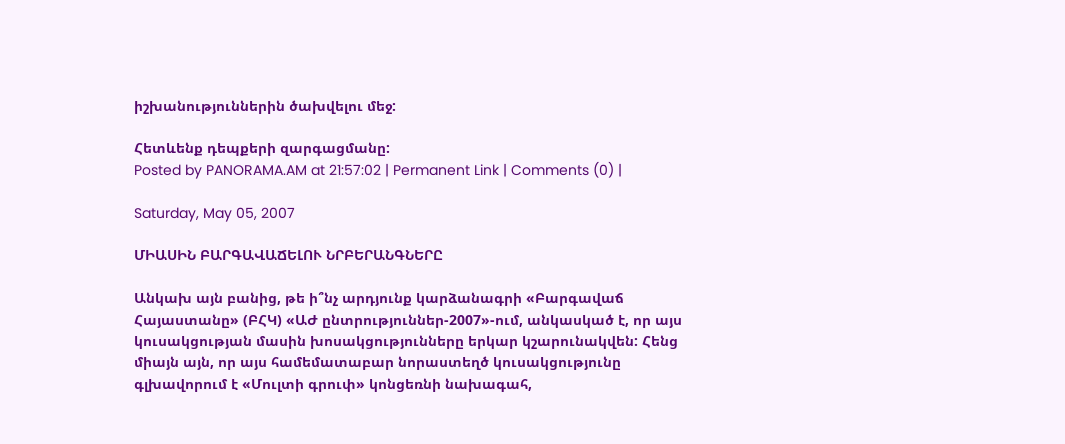իշխանություններին ծախվելու մեջ:

Հետևենք դեպքերի զարգացմանը:
Posted by PANORAMA.AM at 21:57:02 | Permanent Link | Comments (0) |

Saturday, May 05, 2007

ՄԻԱՍԻՆ ԲԱՐԳԱՎԱՃԵԼՈՒ ՆՐԲԵՐԱՆԳՆԵՐԸ

Անկախ այն բանից, թե ի՞նչ արդյունք կարձանագրի «Բարգավաճ Հայաստանը» (ԲՀԿ) «ԱԺ ընտրություններ-2007»-ում, անկասկած է, որ այս կուսակցության մասին խոսակցությունները երկար կշարունակվեն: Հենց միայն այն, որ այս համեմատաբար նորաստեղծ կուսակցությունը գլխավորում է «Մուլտի գրուփ» կոնցեռնի նախագահ,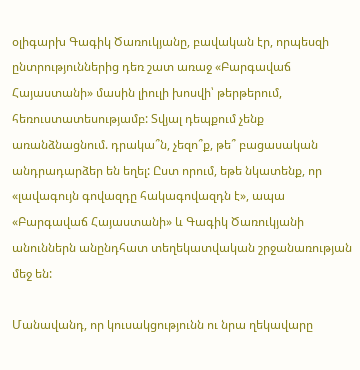օլիգարխ Գագիկ Ծառուկյանը, բավական էր, որպեսզի ընտրություններից դեռ շատ առաջ «Բարգավաճ Հայաստանի» մասին լիուլի խոսվի՝ թերթերում, հեռուստատեսությամբ: Տվյալ դեպքում չենք առանձնացնում. դրակա՞ն, չեզո՞ք, թե՞ բացասական անդրադարձեր են եղել: Ըստ որում, եթե նկատենք, որ «լավագույն գովազդը հակագովազդն է», ապա «Բարգավաճ Հայաստանի» և Գագիկ Ծառուկյանի անուններն անընդհատ տեղեկատվական շրջանառության մեջ են:

Մանավանդ, որ կուսակցությունն ու նրա ղեկավարը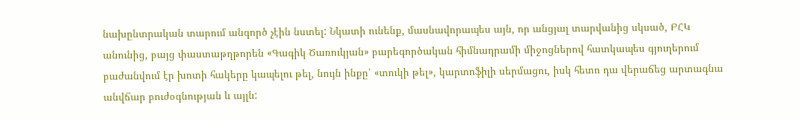նախընտրական տարում անգործ չէին նստել: Նկատի ունենք, մասնավորապես այն, որ անցյալ տարվանից սկսած, ԲՀԿ անունից, բայց փաստաթղթորեն «Գագիկ Ծառուկյան» բարեգործական հիմնադրամի միջոցներով հատկապես գյուղերում բաժանվում էր խոտի հակերը կապելու թել, նույն ինքը՝ «տուկի թել», կարտոֆիլի սերմացու, իսկ հետո դա վերաճեց արտագնա անվճար բուժօգնության և այլն: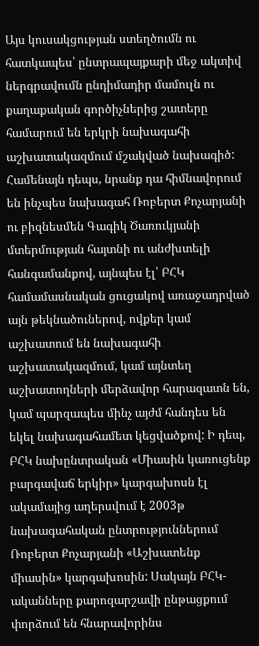Այս կուսակցության ստեղծումն ու հատկապես՝ ընտրապայքարի մեջ ակտիվ ներգրավումն ընդիմադիր մամուլն ու քաղաքական գործիչներից շատերը համարում են երկրի նախագահի աշխատակազմում մշակված նախագիծ: Համենայն դեպս, նրանք դա հիմնավորում են ինչպես նախագահ Ռոբերտ Քոչարյանի ու բիզնեսմեն Գագիկ Ծառուկյանի մտերմության հայտնի ու անժխտելի հանգամանքով, այնպես էլ՝ ԲՀԿ համամասնական ցուցակով առաջադրված այն թեկնածուներով, ովքեր կամ աշխատում են նախագահի աշխատակազմում, կամ այնտեղ աշխատողների մերձավոր հարազատն են, կամ պարզապես մինչ այժմ հանդես են եկել նախագահամետ կեցվածքով: Ի դեպ, ԲՀԿ նախընտրական «Միասին կառուցենք բարգավաճ երկիր» կարգախոսն էլ ակամայից աղերսվում է 2003թ նախագահական ընտրություններում Ռոբերտ Քոչարյանի «Աշխատենք միասին» կարգախոսին: Սակայն ԲՀԿ-ականները քարոզարշավի ընթացքում փորձում են հնարավորինս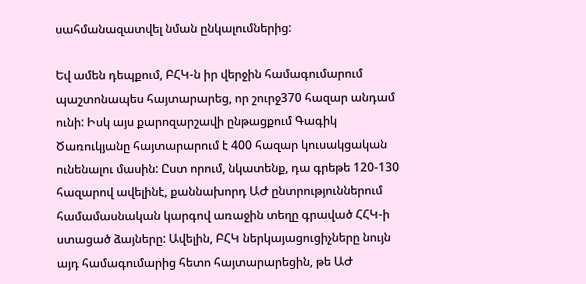սահմանազատվել նման ընկալումներից:

Եվ ամեն դեպքում, ԲՀԿ-ն իր վերջին համագումարում պաշտոնապես հայտարարեց, որ շուրջ370 հազար անդամ ունի: Իսկ այս քարոզարշավի ընթացքում Գագիկ Ծառուկյանը հայտարարում է 400 հազար կուսակցական ունենալու մասին: Ըստ որում, նկատենք, դա գրեթե 120-130 հազարով ավելինէ, քաննախորդ ԱԺ ընտրություններում համամասնական կարգով առաջին տեղը գրաված ՀՀԿ-ի ստացած ձայները: Ավելին, ԲՀԿ ներկայացուցիչները նույն այդ համագումարից հետո հայտարարեցին, թե ԱԺ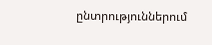ընտրություններում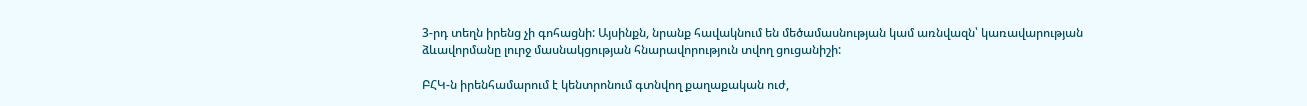3-րդ տեղն իրենց չի գոհացնի: Այսինքն, նրանք հավակնում են մեծամասնության կամ առնվազն՝ կառավարության ձևավորմանը լուրջ մասնակցության հնարավորություն տվող ցուցանիշի:

ԲՀԿ-ն իրենհամարում է կենտրոնում գտնվող քաղաքական ուժ,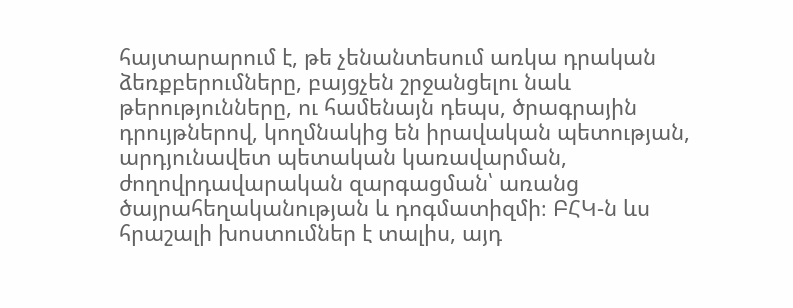հայտարարում է, թե չենանտեսում առկա դրական ձեռքբերումները, բայցչեն շրջանցելու նաև թերությունները, ու համենայն դեպս, ծրագրային դրույթներով, կողմնակից են իրավական պետության, արդյունավետ պետական կառավարման, ժողովրդավարական զարգացման՝ առանց ծայրահեղականության և դոգմատիզմի։ ԲՀԿ-ն ևս հրաշալի խոստումներ է տալիս, այդ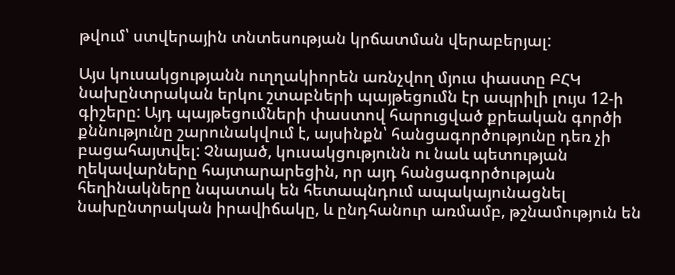թվում՝ ստվերային տնտեսության կրճատման վերաբերյալ:

Այս կուսակցությանն ուղղակիորեն առնչվող մյուս փաստը ԲՀԿ նախընտրական երկու շտաբների պայթեցումն էր ապրիլի լույս 12-ի գիշերը: Այդ պայթեցումների փաստով հարուցված քրեական գործի քննությունը շարունակվում է, այսինքն՝ հանցագործությունը դեռ չի բացահայտվել: Չնայած, կուսակցությունն ու նաև պետության ղեկավարները հայտարարեցին, որ այդ հանցագործության հեղինակները նպատակ են հետապնդում ապակայունացնել նախընտրական իրավիճակը, և ընդհանուր առմամբ, թշնամություն են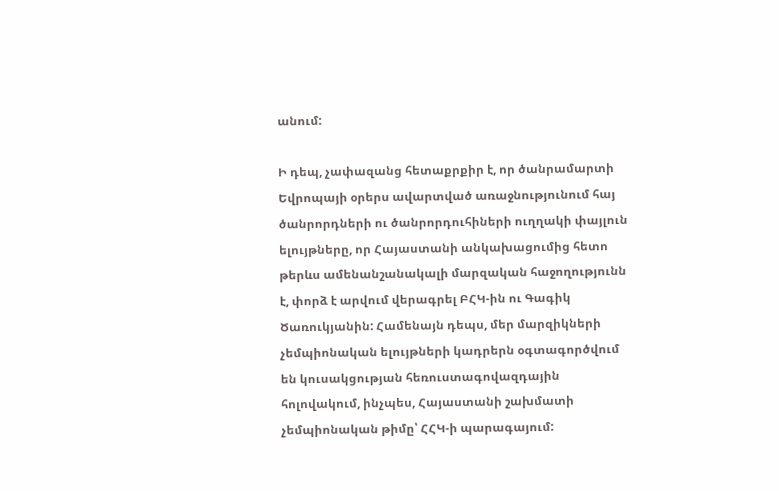անում:

Ի դեպ, չափազանց հետաքրքիր է, որ ծանրամարտի Եվրոպայի օրերս ավարտված առաջնությունում հայ ծանրորդների ու ծանրորդուհիների ուղղակի փայլուն ելույթները, որ Հայաստանի անկախացումից հետո թերևս ամենանշանակալի մարզական հաջողությունն է, փորձ է արվում վերագրել ԲՀԿ-ին ու Գագիկ Ծառուկյանին: Համենայն դեպս, մեր մարզիկների չեմպիոնական ելույթների կադրերն օգտագործվում են կուսակցության հեռուստագովազդային հոլովակում, ինչպես, Հայաստանի շախմատի չեմպիոնական թիմը՝ ՀՀԿ-ի պարագայում: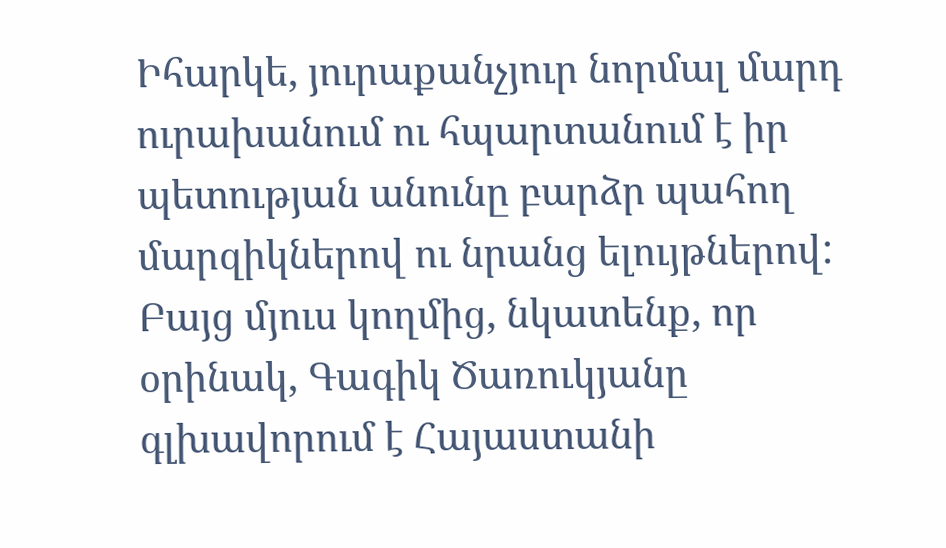Իհարկե, յուրաքանչյուր նորմալ մարդ ուրախանում ու հպարտանում է իր պետության անունը բարձր պահող մարզիկներով ու նրանց ելույթներով: Բայց մյուս կողմից, նկատենք, որ օրինակ, Գագիկ Ծառուկյանը գլխավորում է Հայաստանի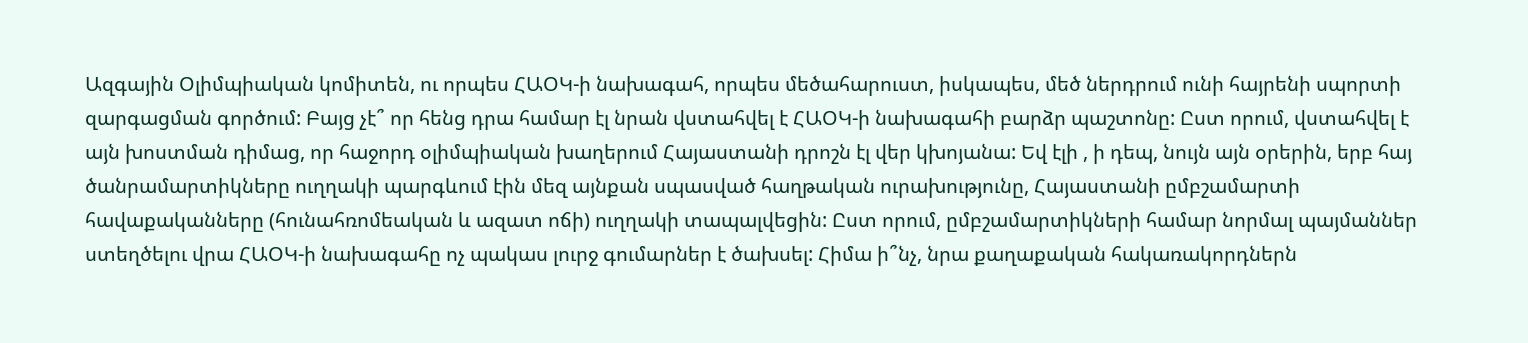Ազգային Օլիմպիական կոմիտեն, ու որպես ՀԱՕԿ-ի նախագահ, որպես մեծահարուստ, իսկապես, մեծ ներդրում ունի հայրենի սպորտի զարգացման գործում: Բայց չէ՞ որ հենց դրա համար էլ նրան վստահվել է ՀԱՕԿ-ի նախագահի բարձր պաշտոնը: Ըստ որում, վստահվել է այն խոստման դիմաց, որ հաջորդ օլիմպիական խաղերում Հայաստանի դրոշն էլ վեր կխոյանա: Եվ էլի , ի դեպ, նույն այն օրերին, երբ հայ ծանրամարտիկները ուղղակի պարգևում էին մեզ այնքան սպասված հաղթական ուրախությունը, Հայաստանի ըմբշամարտի հավաքականները (հունահռոմեական և ազատ ոճի) ուղղակի տապալվեցին: Ըստ որում, ըմբշամարտիկների համար նորմալ պայմաններ ստեղծելու վրա ՀԱՕԿ-ի նախագահը ոչ պակաս լուրջ գումարներ է ծախսել: Հիմա ի՞նչ, նրա քաղաքական հակառակորդներն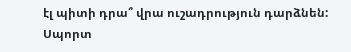էլ պիտի դրա՞ վրա ուշադրություն դարձնեն: Սպորտ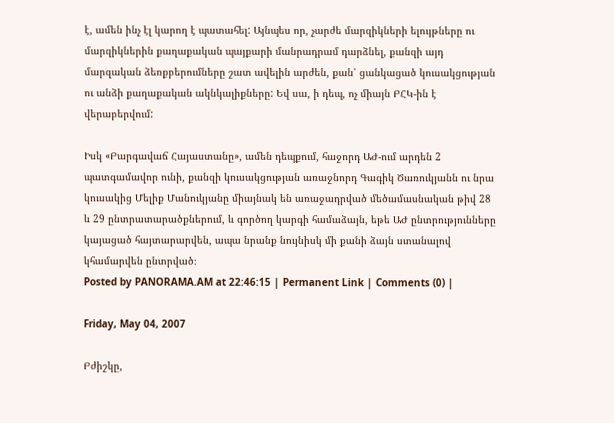է, ամեն ինչ էլ կարող է պատահել: Այնպես որ, չարժե մարզիկների ելույթները ու մարզիկներին քաղաքական պայքարի մանրադրամ դարձնել, քանզի այդ մարզական ձեռքբերումները շատ ավելին արժեն, քան՝ ցանկացած կուսակցության ու անձի քաղաքական ակնկալիքները: Եվ սա, ի դեպ, ոչ միայն ԲՀԿ-ին է վերաբերվում:

Իսկ «Բարգավաճ Հայաստանը», ամեն դեպքում, հաջորդ ԱԺ-ում արդեն 2 պատգամավոր ունի, քանզի կուսակցության առաջնորդ Գագիկ Ծառուկյանն ու նրա կուսակից Մելիք Մանուկյանը միայնակ են առաջադրված մեծամասնական թիվ 28 և 29 ընտրատարածքներում, և գործող կարգի համաձայն, եթե ԱԺ ընտրությունները կայացած հայտարարվեն, ապա նրանք նույնիսկ մի քանի ձայն ստանալով կհամարվեն ընտրված։
Posted by PANORAMA.AM at 22:46:15 | Permanent Link | Comments (0) |

Friday, May 04, 2007

Բժիշկը,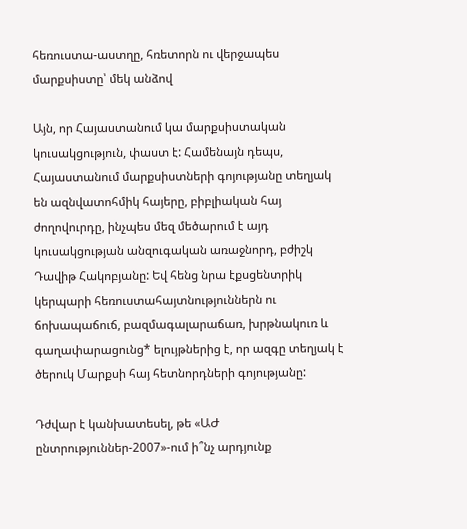հեռուստա-աստղը, հռետորն ու վերջապես մարքսիստը՝ մեկ անձով

Այն, որ Հայաստանում կա մարքսիստական կուսակցություն, փաստ է: Համենայն դեպս, Հայաստանում մարքսիստների գոյությանը տեղյակ են ազնվատոհմիկ հայերը, բիբլիական հայ ժողովուրդը, ինչպես մեզ մեծարում է այդ կուսակցության անզուգական առաջնորդ, բժիշկ Դավիթ Հակոբյանը: Եվ հենց նրա էքսցենտրիկ կերպարի հեռուստահայտնություններն ու ճոխապաճուճ, բազմագալարաճառ, խրթնակուռ և գաղափարացունց* ելույթներից է, որ ազգը տեղյակ է ծերուկ Մարքսի հայ հետնորդների գոյությանը:

Դժվար է կանխատեսել, թե «ԱԺ ընտրություններ-2007»-ում ի՞նչ արդյունք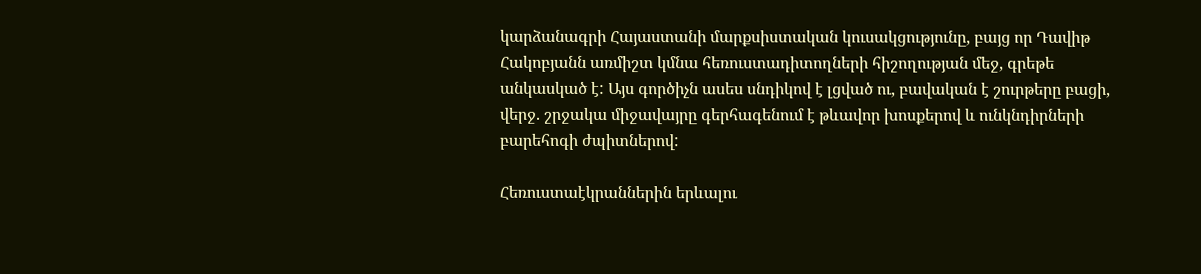կարձանագրի Հայաստանի մարքսիստական կուսակցությունը, բայց որ Դավիթ Հակոբյանն առմիշտ կմնա հեռուստադիտողների հիշողության մեջ, գրեթե անկասկած է: Այս գործիչն ասես սնդիկով է լցված ու, բավական է շուրթերը բացի, վերջ. շրջակա միջավայրը գերհագենում է թևավոր խոսքերով և ունկնդիրների բարեհոգի ժպիտներով:

Հեռուստաէկրաններին երևալու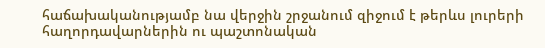հաճախականությամբ նա վերջին շրջանում զիջում է թերևս լուրերի հաղորդավարներին ու պաշտոնական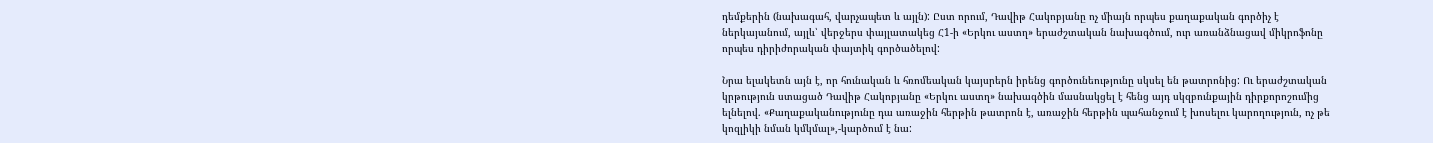դեմքերին (նախագահ, վարչապետ և այլն): Ըստ որում, Դավիթ Հակոբյանը ոչ միայն որպես քաղաքական գործիչ է ներկայանում, այլև՝ վերջերս փայլատակեց Հ1-ի «Երկու աստղ» երաժշտական նախագծում, ուր առանձնացավ միկրոֆոնը որպես դիրիժորական փայտիկ գործածելով:

Նրա ելակետն այն է, որ հունական և հռոմեական կայսրերն իրենց գործունեությունը սկսել են թատրոնից: Ու երաժշտական կրթություն ստացած Դավիթ Հակոբյանը «Երկու աստղ» նախագծին մասնակցել է հենց այդ սկզբունքային դիրքորոշումից ելնելով. «Քաղաքականությունը դա առաջին հերթին թատրոն է, առաջին հերթին պահանջում է խոսելու կարողություն, ոչ թե կոզլիկի նման կմկմալ»,-կարծում է նա: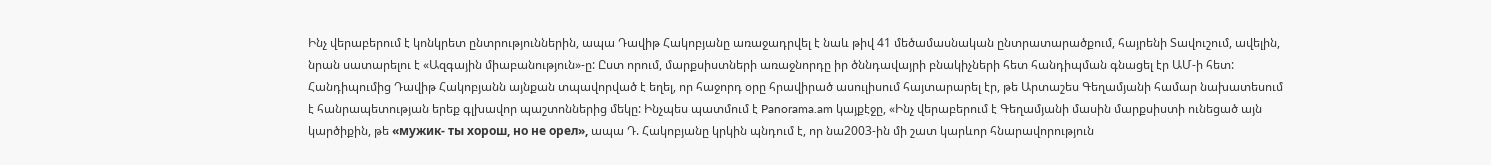Ինչ վերաբերում է կոնկրետ ընտրություններին, ապա Դավիթ Հակոբյանը առաջադրվել է նաև թիվ 41 մեծամասնական ընտրատարածքում, հայրենի Տավուշում, ավելին, նրան սատարելու է «Ազգային միաբանություն»-ը: Ըստ որում, մարքսիստների առաջնորդը իր ծննդավայրի բնակիչների հետ հանդիպման գնացել էր ԱՄ-ի հետ: Հանդիպումից Դավիթ Հակոբյանն այնքան տպավորված է եղել, որ հաջորդ օրը հրավիրած ասուլիսում հայտարարել էր, թե Արտաշես Գեղամյանի համար նախատեսում է հանրապետության երեք գլխավոր պաշտոններից մեկը: Ինչպես պատմում է Panorama.am կայքէջը, «Ինչ վերաբերում է Գեղամյանի մասին մարքսիստի ունեցած այն կարծիքին, թե «мужик- ты хорош, но не орел», ապա Դ. Հակոբյանը կրկին պնդում է, որ նա2003-ին մի շատ կարևոր հնարավորություն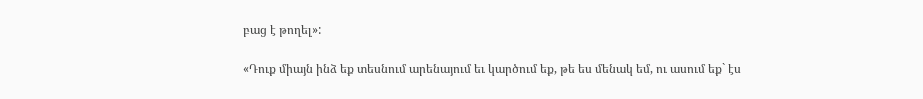բաց է թողել»:

«Դուք միայն ինձ եք տեսնում արենայում եւ կարծում եք, թե ես մենակ եմ, ու ասում եք` էս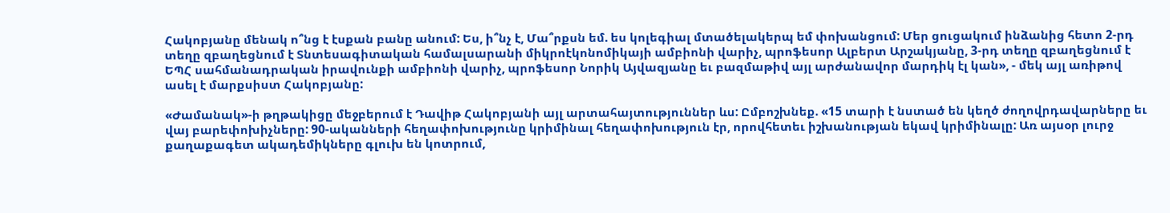Հակոբյանը մենակ ո՞նց է էսքան բանը անում: Ես, ի՞նչ է, Մա՞րքսն եմ. ես կոլեգիալ մտածելակերպ եմ փոխանցում: Մեր ցուցակում ինձանից հետո 2-րդ տեղը զբաղեցնում է Տնտեսագիտական համալսարանի միկրոէկոնոմիկայի ամբիոնի վարիչ, պրոֆեսոր Ալբերտ Արշակյանը, 3-րդ տեղը զբաղեցնում է ԵՊՀ սահմանադրական իրավունքի ամբիոնի վարիչ, պրոֆեսոր Նորիկ Այվազյանը եւ բազմաթիվ այլ արժանավոր մարդիկ էլ կան», - մեկ այլ առիթով ասել է մարքսիստ Հակոբյանը:

«Ժամանակ»-ի թղթակիցը մեջբերում է Դավիթ Հակոբյանի այլ արտահայտություններ ևս: Ըմբոշխնեք. «15 տարի է նստած են կեղծ ժողովրդավարները եւ վայ բարեփոխիչները: 90-ականների հեղափոխությունը կրիմինալ հեղափոխություն էր, որովհետեւ իշխանության եկավ կրիմինալը: Առ այսօր լուրջ քաղաքագետ ակադեմիկները գլուխ են կոտրում,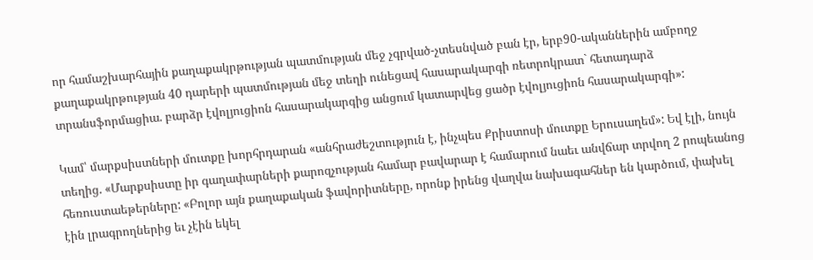որ համաշխարհային քաղաքակրթության պատմության մեջ չգրված-չտեսնված բան էր, երբ90-ականներին ամբողջ քաղաքակրթության 40 դարերի պատմության մեջ տեղի ունեցավ հասարակարգի ռետրոկրատ` հետադարձ տրանսֆորմացիա. բարձր էվոլյուցիոն հասարակարգից անցում կատարվեց ցածր էվոլյուցիոն հասարակարգի»:

Կամ՝ մարքսիստների մուտքը խորհրդարան «անհրաժեշտություն է, ինչպես Քրիստոսի մուտքը Երուսաղեմ»: Եվ էլի, նույն տեղից. «Մարքսիստը իր գաղափարների քարոզչության համար բավարար է համարում նաեւ անվճար տրվող 2 րոպեանոց հեռուստաեթերները: «Բոլոր այն քաղաքական ֆավորիտները, որոնք իրենց վաղվա նախագահներ են կարծում, փախել էին լրագրողներից եւ չէին եկել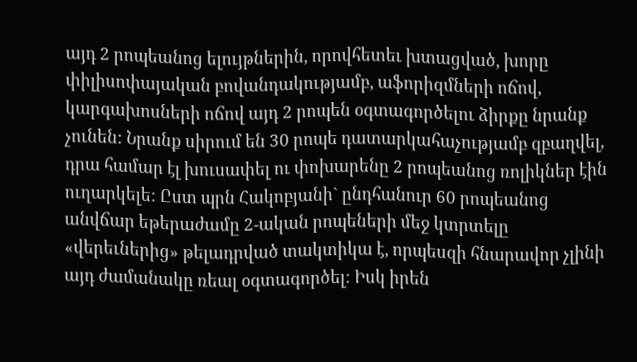այդ 2 րոպեանոց ելույթներին, որովհետեւ խտացված, խորը փիլիսոփայական բովանդակությամբ, աֆորիզմների ոճով, կարգախոսների ոճով այդ 2 րոպեն օգտագործելու ձիրքը նրանք չունեն: Նրանք սիրում են 30 րոպե դատարկահաչությամբ զբաղվել, դրա համար էլ խուսափել ու փոխարենը 2 րոպեանոց ռոլիկներ էին ուղարկելե: Ըստ պրն Հակոբյանի` ընդհանուր 60 րոպեանոց անվճար եթերաժամը 2-ական րոպեների մեջ կտրտելը «վերեւներից» թելադրված տակտիկա է, որպեսզի հնարավոր չլինի այդ ժամանակը ռեալ օգտագործել: Իսկ իրեն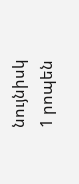նույնիսկ 1 րոպեն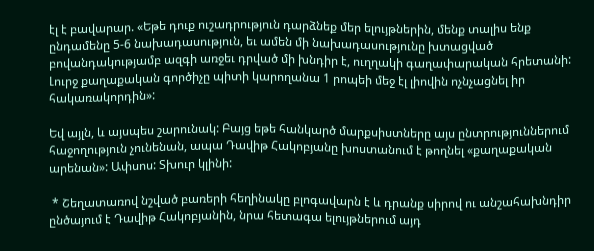էլ է բավարար. «Եթե դուք ուշադրություն դարձնեք մեր ելույթներին, մենք տալիս ենք ընդամենը 5-6 նախադասություն, եւ ամեն մի նախադասությունը խտացված բովանդակությամբ ազգի առջեւ դրված մի խնդիր է, ուղղակի գաղափարական հրետանի: Լուրջ քաղաքական գործիչը պիտի կարողանա 1 րոպեի մեջ էլ լիովին ոչնչացնել իր հակառակորդին»:

Եվ այլն, և այսպես շարունակ: Բայց եթե հանկարծ մարքսիստները այս ընտրություններում հաջողություն չունենան, ապա Դավիթ Հակոբյանը խոստանում է թողնել «քաղաքական արենան»: Ափսոս: Տխուր կլինի:

 * Շեղատառով նշված բառերի հեղինակը բլոգավարն է և դրանք սիրով ու անշահախնդիր ընծայում է Դավիթ Հակոբյանին, նրա հետագա ելույթներում այդ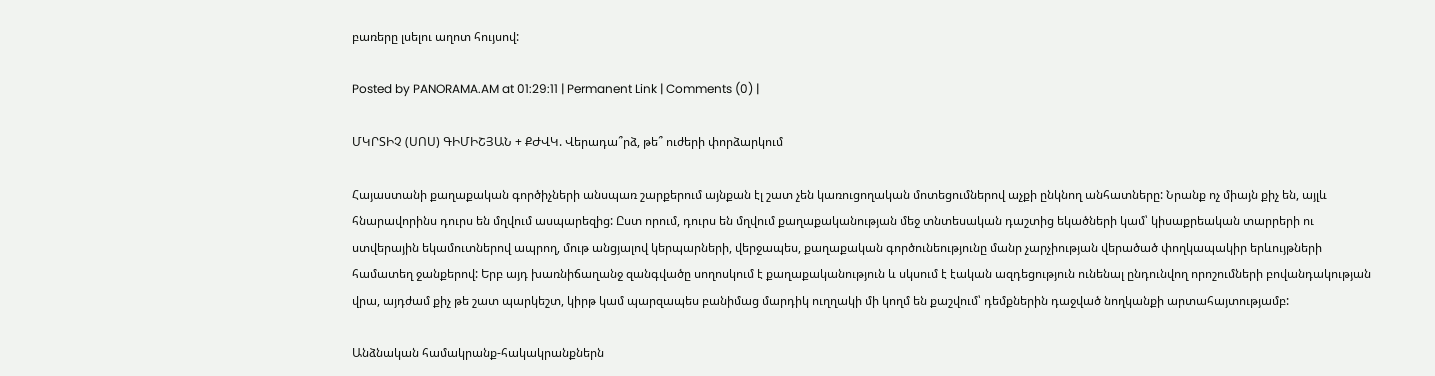բառերը լսելու աղոտ հույսով:

Posted by PANORAMA.AM at 01:29:11 | Permanent Link | Comments (0) |

ՄԿՐՏԻՉ (ՍՈՍ) ԳԻՄԻՇՅԱՆ + ՔԺՎԿ. Վերադա՞րձ, թե՞ ուժերի փորձարկում

Հայաստանի քաղաքական գործիչների անսպառ շարքերում այնքան էլ շատ չեն կառուցողական մոտեցումներով աչքի ընկնող անհատները: Նրանք ոչ միայն քիչ են, այլև հնարավորինս դուրս են մղվում ասպարեզից: Ըստ որում, դուրս են մղվում քաղաքականության մեջ տնտեսական դաշտից եկածների կամ՝ կիսաքրեական տարրերի ու ստվերային եկամուտներով ապրող, մութ անցյալով կերպարների, վերջապես, քաղաքական գործունեությունը մանր չարչիության վերածած փողկապակիր երևույթների համատեղ ջանքերով: Երբ այդ խառնիճաղանջ զանգվածը սողոսկում է քաղաքականություն և սկսում է էական ազդեցություն ունենալ ընդունվող որոշումների բովանդակության վրա, այդժամ քիչ թե շատ պարկեշտ, կիրթ կամ պարզապես բանիմաց մարդիկ ուղղակի մի կողմ են քաշվում՝ դեմքներին դաջված նողկանքի արտահայտությամբ:

Անձնական համակրանք-հակակրանքներն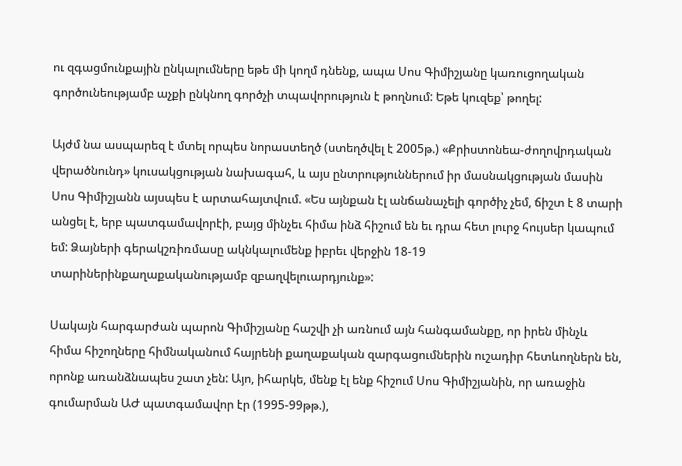ու զգացմունքային ընկալումները եթե մի կողմ դնենք, ապա Սոս Գիմիշյանը կառուցողական գործունեությամբ աչքի ընկնող գործչի տպավորություն է թողնում: Եթե կուզեք՝ թողել:

Այժմ նա ասպարեզ է մտել որպես նորաստեղծ (ստեղծվել է 2005թ.) «Քրիստոնեա-ժողովրդական վերածնունդ» կուսակցության նախագահ, և այս ընտրություններում իր մասնակցության մասին Սոս Գիմիշյանն այսպես է արտահայտվում. «Ես այնքան էլ անճանաչելի գործիչ չեմ, ճիշտ է 8 տարի անցել է, երբ պատգամավորէի, բայց մինչեւ հիմա ինձ հիշում են եւ դրա հետ լուրջ հույսեր կապում եմ: Ձայների գերակշռիռմասը ակնկալումենք իբրեւ վերջին 18-19 տարիներինքաղաքականությամբ զբաղվելուարդյունք»:

Սակայն հարգարժան պարոն Գիմիշյանը հաշվի չի առնում այն հանգամանքը, որ իրեն մինչև հիմա հիշողները հիմնականում հայրենի քաղաքական զարգացումներին ուշադիր հետևողներն են, որոնք առանձնապես շատ չեն: Այո, իհարկե, մենք էլ ենք հիշում Սոս Գիմիշյանին, որ առաջին գումարման ԱԺ պատգամավոր էր (1995-99թթ.),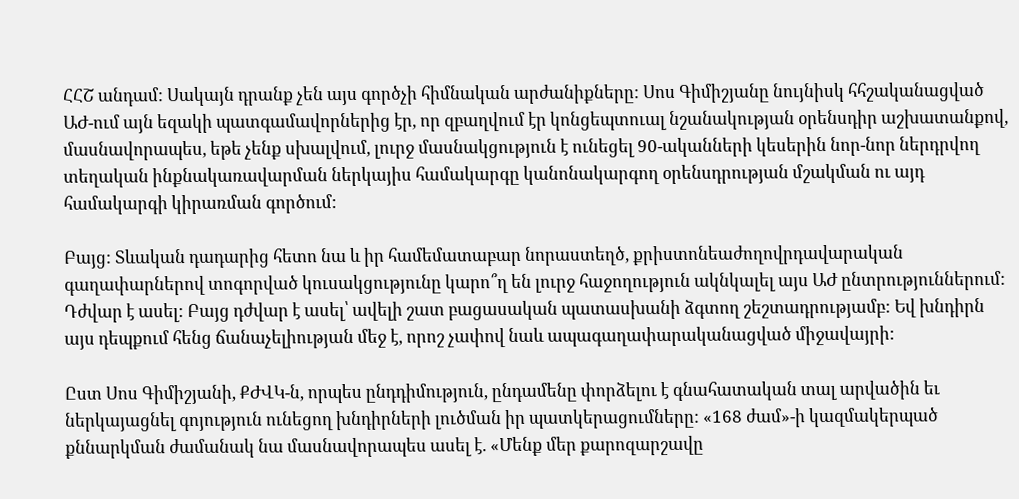ՀՀՇ անդամ: Սակայն դրանք չեն այս գործչի հիմնական արժանիքները: Սոս Գիմիշյանը նույնիսկ հհշականացված ԱԺ-ում այն եզակի պատգամավորներից էր, որ զբաղվում էր կոնցեպտուալ նշանակության օրենսդիր աշխատանքով, մասնավորապես, եթե չենք սխալվում, լուրջ մասնակցություն է ունեցել 90-ականների կեսերին նոր-նոր ներդրվող տեղական ինքնակառավարման ներկայիս համակարգը կանոնակարգող օրենսդրության մշակման ու այդ համակարգի կիրառման գործում:

Բայց: Տևական դադարից հետո նա և իր համեմատաբար նորաստեղծ, քրիստոնեաժողովրդավարական գաղափարներով տոգորված կուսակցությունը կարո՞ղ են լուրջ հաջողություն ակնկալել այս ԱԺ ընտրություններում: Դժվար է ասել: Բայց դժվար է ասել՝ ավելի շատ բացասական պատասխանի ձգտող շեշտադրությամբ: Եվ խնդիրն այս դեպքում հենց ճանաչելիության մեջ է, որոշ չափով նաև ապագաղափարականացված միջավայրի:

Ըստ Սոս Գիմիշյանի, ՔԺՎԿ-ն, որպես ընդդիմություն, ընդամենը փորձելու է գնահատական տալ արվածին եւ ներկայացնել գոյություն ունեցող խնդիրների լուծման իր պատկերացումները: «168 ժամ»-ի կազմակերպած քննարկման ժամանակ նա մասնավորապես ասել է. «Մենք մեր քարոզարշավը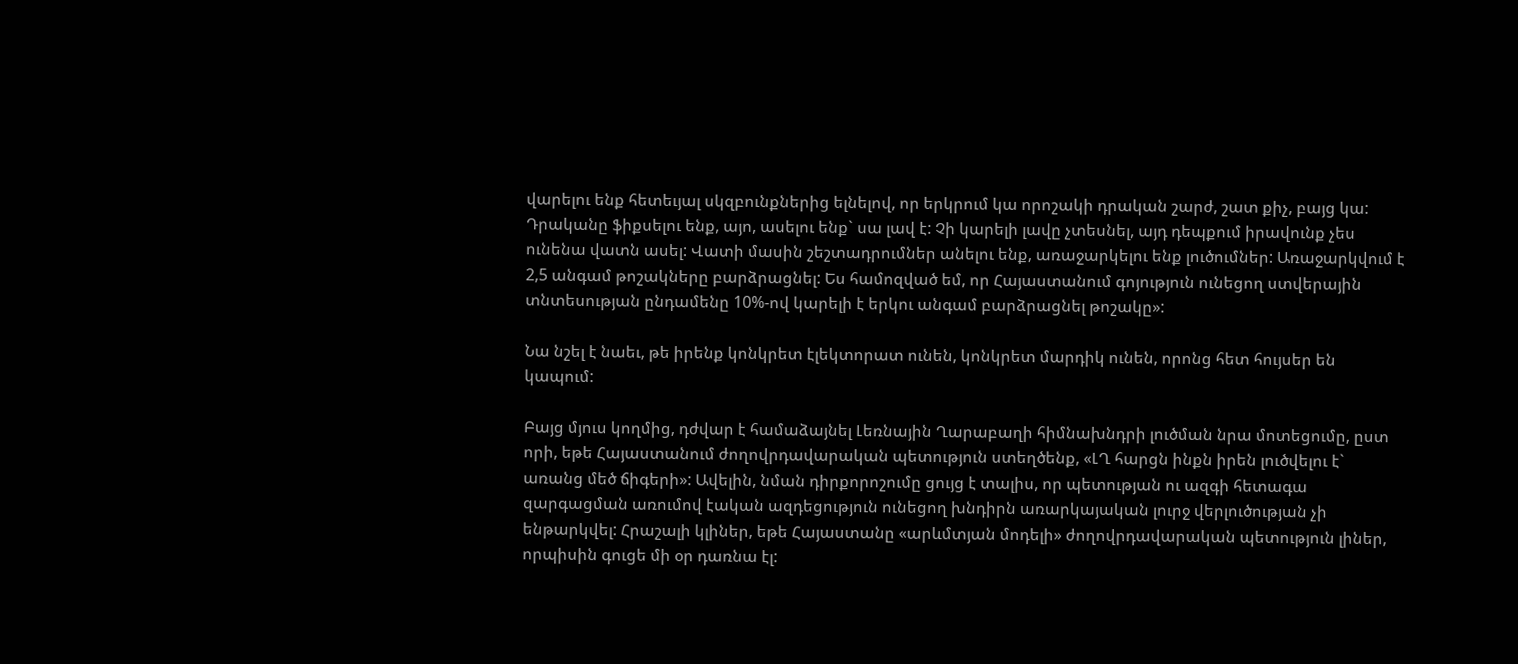վարելու ենք հետեւյալ սկզբունքներից ելնելով, որ երկրում կա որոշակի դրական շարժ, շատ քիչ, բայց կա: Դրականը ֆիքսելու ենք, այո, ասելու ենք` սա լավ է: Չի կարելի լավը չտեսնել, այդ դեպքում իրավունք չես ունենա վատն ասել: Վատի մասին շեշտադրումներ անելու ենք, առաջարկելու ենք լուծումներ: Առաջարկվում է 2,5 անգամ թոշակները բարձրացնել: Ես համոզված եմ, որ Հայաստանում գոյություն ունեցող ստվերային տնտեսության ընդամենը 10%-ով կարելի է երկու անգամ բարձրացնել թոշակը»:

Նա նշել է նաեւ, թե իրենք կոնկրետ էլեկտորատ ունեն, կոնկրետ մարդիկ ունեն, որոնց հետ հույսեր են կապում:

Բայց մյուս կողմից, դժվար է համաձայնել Լեռնային Ղարաբաղի հիմնախնդրի լուծման նրա մոտեցումը, ըստ որի, եթե Հայաստանում ժողովրդավարական պետություն ստեղծենք, «ԼՂ հարցն ինքն իրեն լուծվելու է` առանց մեծ ճիգերի»: Ավելին, նման դիրքորոշումը ցույց է տալիս, որ պետության ու ազգի հետագա զարգացման առումով էական ազդեցություն ունեցող խնդիրն առարկայական լուրջ վերլուծության չի ենթարկվել: Հրաշալի կլիներ, եթե Հայաստանը «արևմտյան մոդելի» ժողովրդավարական պետություն լիներ, որպիսին գուցե մի օր դառնա էլ: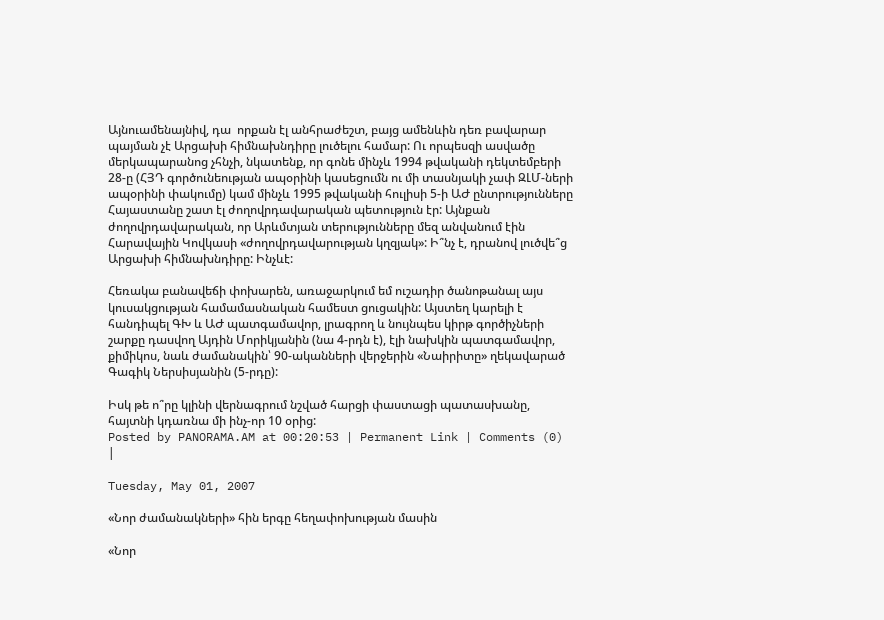Այնուամենայնիվ, դա  որքան էլ անհրաժեշտ, բայց ամենևին դեռ բավարար պայման չէ Արցախի հիմնախնդիրը լուծելու համար: Ու որպեսզի ասվածը մերկապարանոց չհնչի, նկատենք, որ գոնե մինչև 1994 թվականի դեկտեմբերի 28-ը (ՀՅԴ գործունեության ապօրինի կասեցումն ու մի տասնյակի չափ ԶԼՄ-ների ապօրինի փակումը) կամ մինչև 1995 թվականի հուլիսի 5-ի ԱԺ ընտրությունները Հայաստանը շատ էլ ժողովրդավարական պետություն էր: Այնքան ժողովրդավարական, որ Արևմտյան տերությունները մեզ անվանում էին Հարավային Կովկասի «ժողովրդավարության կղզյակ»: Ի՞նչ է, դրանով լուծվե՞ց Արցախի հիմնախնդիրը: Ինչևէ:

Հեռակա բանավեճի փոխարեն, առաջարկում եմ ուշադիր ծանոթանալ այս կուսակցության համամասնական համեստ ցուցակին: Այստեղ կարելի է հանդիպել ԳԽ և ԱԺ պատգամավոր, լրագրող և նույնպես կիրթ գործիչների շարքը դասվող Այդին Մորիկյանին (նա 4-րդն է), էլի նախկին պատգամավոր, քիմիկոս, նաև ժամանակին՝ 90-ականների վերջերին «Նաիրիտը» ղեկավարած Գագիկ Ներսիսյանին (5-րդը):

Իսկ թե ո՞րը կլինի վերնագրում նշված հարցի փաստացի պատասխանը, հայտնի կդառնա մի ինչ-որ 10 օրից:
Posted by PANORAMA.AM at 00:20:53 | Permanent Link | Comments (0) |

Tuesday, May 01, 2007

«Նոր ժամանակների» հին երգը հեղափոխության մասին

«Նոր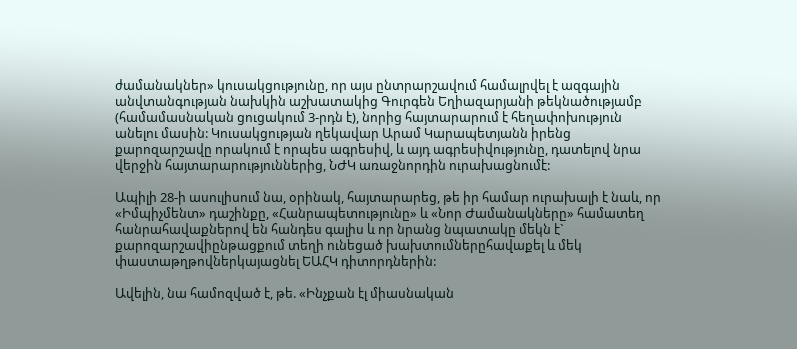ժամանակներ» կուսակցությունը, որ այս ընտրարշավում համալրվել է ազգային անվտանգության նախկին աշխատակից Գուրգեն Եղիազարյանի թեկնածությամբ (համամասնական ցուցակում 3-րդն է), նորից հայտարարում է հեղափոխություն անելու մասին: Կուսակցության ղեկավար Արամ Կարապետյանն իրենց քարոզարշավը որակում է որպես ագրեսիվ, և այդ ագրեսիվությունը, դատելով նրա վերջին հայտարարություններից, ՆԺԿ առաջնորդին ուրախացնումէ:

Ապիլի 28-ի ասուլիսում նա, օրինակ, հայտարարեց, թե իր համար ուրախալի է նաև, որ «Իմպիչմենտ» դաշինքը, «Հանրապետությունը» և «Նոր Ժամանակները» համատեղ հանրահավաքներով են հանդես գալիս և որ նրանց նպատակը մեկն է` քարոզարշավիընթացքում տեղի ունեցած խախտումներըհավաքել և մեկ փաստաթղթովներկայացնել ԵԱՀԿ դիտորդներին:

Ավելին, նա համոզված է, թե. «Ինչքան էլ միասնական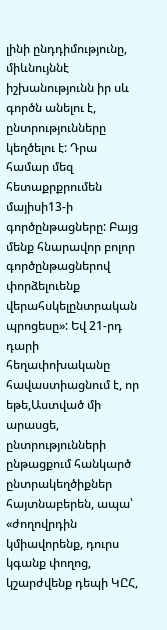լինի ընդդիմությունը, միևնույննէ իշխանությունն իր սև գործն անելու է, ընտրությունները կեղծելու է: Դրա համար մեզ հետաքրքրումեն մայիսի13-ի գործընթացները: Բայց մենք հնարավոր բոլոր գործընթացներով փորձելուենք վերահսկելընտրական պրոցեսը»: Եվ 21-րդ դարի հեղափոխականը հավաստիացնում է, որ եթե,Աստված մի արասցե, ընտրությունների ընթացքում հանկարծ ընտրակեղծիքներ հայտնաբերեն, ապա՝ «ժողովրդին կմիավորենք, դուրս կգանք փողոց, կշարժվենք դեպի ԿԸՀ,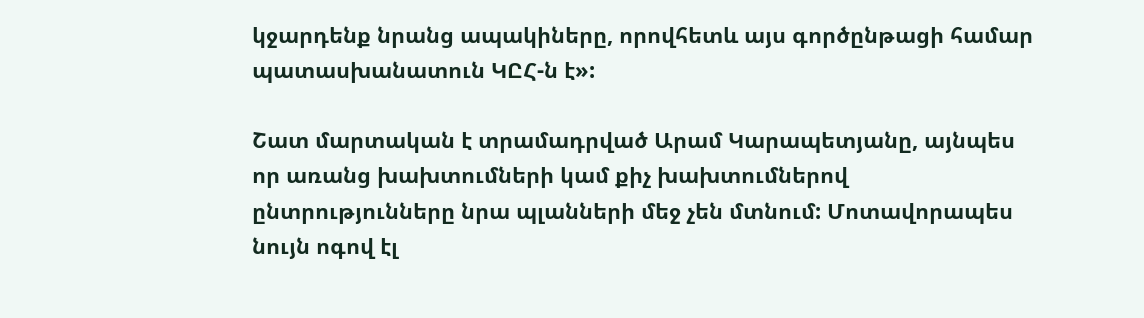կջարդենք նրանց ապակիները, որովհետև այս գործընթացի համար պատասխանատուն ԿԸՀ-ն է»:

Շատ մարտական է տրամադրված Արամ Կարապետյանը, այնպես որ առանց խախտումների կամ քիչ խախտումներով ընտրությունները նրա պլանների մեջ չեն մտնում: Մոտավորապես նույն ոգով էլ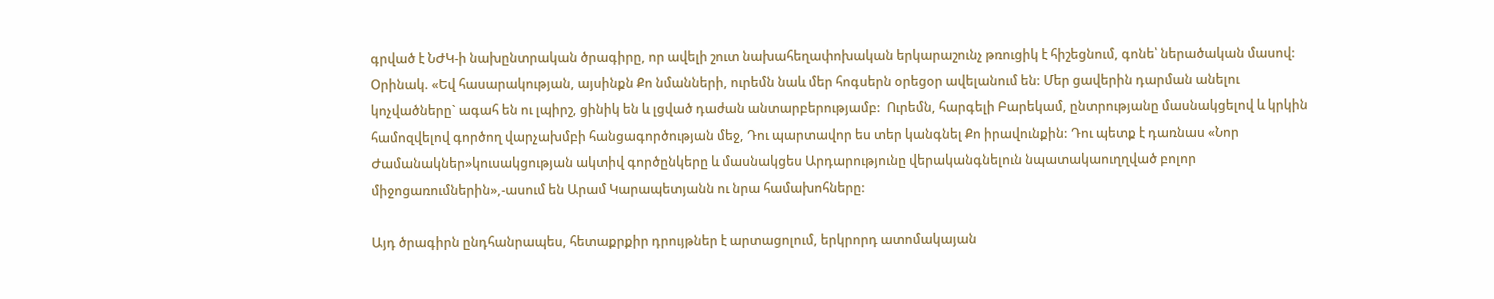գրված է ՆԺԿ-ի նախընտրական ծրագիրը, որ ավելի շուտ նախահեղափոխական երկարաշունչ թռուցիկ է հիշեցնում, գոնե՝ ներածական մասով: Օրինակ. «Եվ հասարակության, այսինքն Քո նմանների, ուրեմն նաև մեր հոգսերն օրեցօր ավելանում են: Մեր ցավերին դարման անելու կոչվածները` ագահ են ու լպիրշ, ցինիկ են և լցված դաժան անտարբերությամբ:  Ուրեմն, հարգելի Բարեկամ, ընտրությանը մասնակցելով և կրկին համոզվելով գործող վարչախմբի հանցագործության մեջ, Դու պարտավոր ես տեր կանգնել Քո իրավունքին: Դու պետք է դառնաս «Նոր Ժամանակներ»կուսակցության ակտիվ գործընկերը և մասնակցես Արդարությունը վերականգնելուն նպատակաուղղված բոլոր միջոցառումներին»,-ասում են Արամ Կարապետյանն ու նրա համախոհները:

Այդ ծրագիրն ընդհանրապես, հետաքրքիր դրույթներ է արտացոլում, երկրորդ ատոմակայան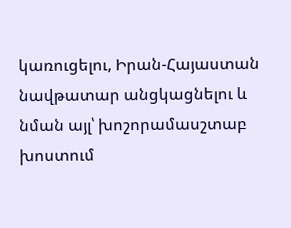կառուցելու, Իրան-Հայաստան նավթատար անցկացնելու և նման այլ՝ խոշորամասշտաբ խոստում